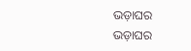ଭଡ଼ାଘର
ଭଡ଼ାଘର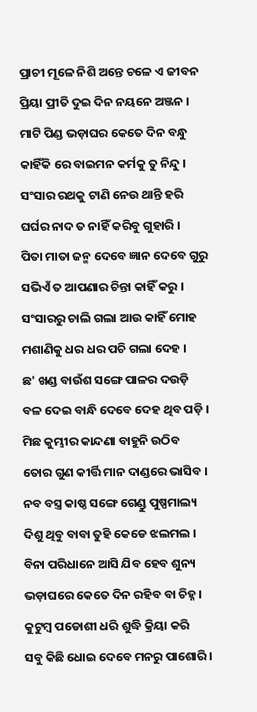ପ୍ରାଚୀ ମୂଳେ ନିଶି ଅନ୍ତେ ଚଳେ ଏ ଜୀବନ
ପ୍ରିୟା ପ୍ରୀତି ଦୁଇ ଦିନ ନୟନେ ଅଞ୍ଜନ ।
ମାଟି ପିଣ୍ଡ ଭଡ଼ାଘର କେତେ ଦିନ ବନ୍ଧୁ
କାହିଁକି ରେ ବାଇମନ କର୍ମକୁ ତୁ ନିନ୍ଦୁ ।
ସଂସାର ରଥକୁ ଟାଣି ନେଉ ଥାନ୍ତି ହରି
ଘର୍ଘର ନାଦ ତ ନାହିଁ କରିବୁ ଗୁହାରି ।
ପିତା ମାତା ଜନ୍ମ ଦେବେ ଜ୍ଞାନ ଦେବେ ଗୁରୁ
ସଭିଏଁ ତ ଆପଣାର ଚିନ୍ତା କାହିଁ କରୁ ।
ସଂସାରରୁ ଚାଲି ଗଲା ଆଉ କାହିଁ ମୋହ
ମଶାଣିକୁ ଧର ଧର ପଚି ଗଲା ଦେହ ।
ଛ' ଖଣ୍ଡ ବାଉଁଶ ସଙ୍ଗେ ପାଳର ଦଉଡ଼ି
ବଳ ଦେଇ ବାନ୍ଧି ଦେବେ ଦେହ ଥିବ ପଡ଼ି ।
ମିଛ କୁମ୍ଭୀର କାନ୍ଦଣା ବାହୁନି ଉଠିବ
ତୋର ଗୁଣ କୀର୍ତ୍ତି ମାନ ଦାଣ୍ଡରେ ଭାସିବ ।
ନବ ବସ୍ତ୍ର କାଷ୍ଠ ସଙ୍ଗେ ଗେଣ୍ଡୁ ପୁଷ୍ପମାଲ୍ୟ
ଦିଶୁ ଥିବୁ ବାବା ତୁହି କେଡେ ଝଲମଲ ।
ବିନା ପରିଧାନେ ଆସି ଯିବ ହେବ ଶୁନ୍ୟ
ଭଡ଼ାଘରେ କେତେ ଦିନ ରହିବ ବା ଚିହ୍ନ ।
କୁଟୁମ୍ବ ପଡୋଶୀ ଧରି ଶୁଦ୍ଧି କ୍ରିୟା କରି
ସବୁ କିଛି ଧୋଇ ଦେବେ ମନରୁ ପାଶୋରି ।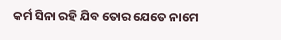କର୍ମ ସିନା ରହି ଯିବ ତୋର ଯେତେ ନାମେ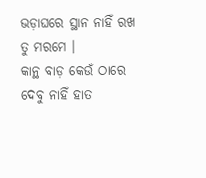ଭଡ଼ାଘରେ ସ୍ଥାନ ନାହିଁ ରଖ ତୁ ମରମେ ।
କାନ୍ଥ ବାଡ଼ କେଉଁ ଠାରେ ଦେବୁ ନାହିଁ ହାତ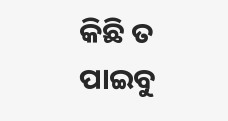କିଛି ତ ପାଇବୁ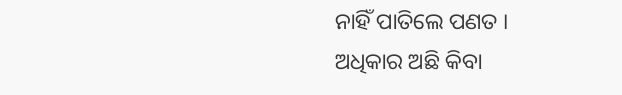ନାହିଁ ପାତିଲେ ପଣତ ।
ଅଧିକାର ଅଛି କିବା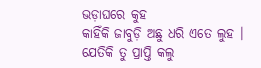ଭଡ଼ାଘରେ କୁହ
କାହିଁକି ଜାବୁଡ଼ି ଅଛୁ ଧରି ଏତେ ଲୁହ ।
ଯେତିକି ତୁ ପ୍ରାପ୍ତି କଲୁ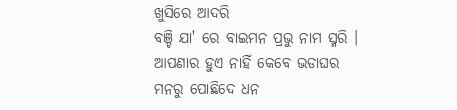ଖୁସିରେ ଆଦରି
ବଞ୍ଚି ଯା' ରେ ବାଇମନ ପ୍ରଭୁ ନାମ ସ୍ମରି ।
ଆପଣାର ହୁଏ ନାହିଁ କେବେ ଭଡାଘର
ମନରୁ ପୋଛିଦେ ଧନ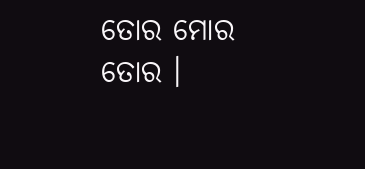ତୋର ମୋର ତୋର ।